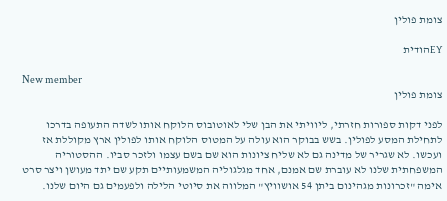צומת פולין

EYהודית

New member
צומת פולין

לפני דקות ספורות חזרתי, ליוויתי את הבן שלי לאוטובוס הלוקח אותו לשדה התעופה בדרכו לתחילת המסע לפולין. בשש בבוקר הוא עולה על המטוס הלוקח אותו לפולין ארץ מקוללת אז ועכשו. לא שגריר של מדינה גם לא שליח ציונות הוא שם בשם עצמו ולזכר סביו. ההסטוריה המשפחתית שלנו לא עוברת שם אמנם, אחד מגלגוליה המשמעותיים תקע שם יתד מעושן ויצר סרט אימה "זכרונות מגהינום ביתן 54 אושוויץ" המלווה את סיוטי הלילה ולפעמים גם היום שלנו.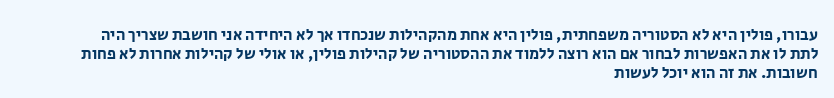עבורו, פולין היא לא הסטוריה משפחתית, פולין היא אחת מהקהילות שנכחדו אך לא היחידה אני חושבת שצריך היה לתת לו את האפשרות לבחור אם הוא רוצה ללמוד את ההסטוריה של קהילות פולין, או אולי של קהילות אחרות לא פחות חשובות. את זה הוא יוכל לעשות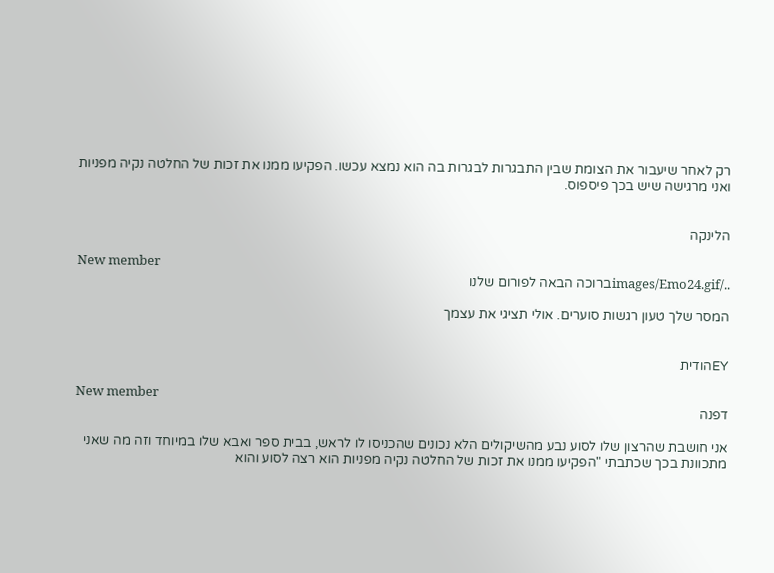רק לאחר שיעבור את הצומת שבין התבגרות לבגרות בה הוא נמצא עכשו. הפקיעו ממנו את זכות של החלטה נקיה מפניות ואני מרגישה שיש בכך פיספוס.


הלינקה

New member
../images/Emo24.gifברוכה הבאה לפורום שלנו

המסר שלך טעון רגשות סוערים. אולי תציגי את עצמך


EYהודית

New member
דפנה

אני חושבת שהרצון שלו לסוע נבע מהשיקולים הלא נכונים שהכניסו לו לראש, בבית ספר ואבא שלו במיוחד וזה מה שאני מתכוונת בכך שכתבתי "הפקיעו ממנו את זכות של החלטה נקיה מפניות הוא רצה לסוע והוא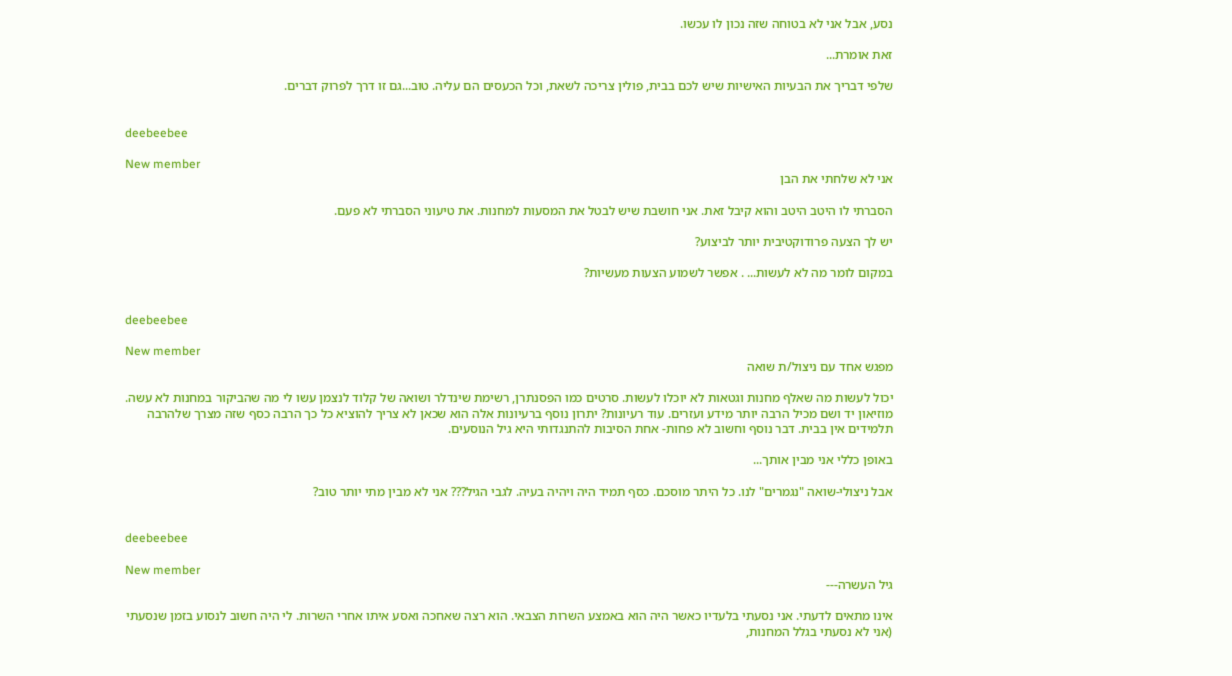נסע, אבל אני לא בטוחה שזה נכון לו עכשו.

זאת אומרת...

שלפי דבריך את הבעיות האישיות שיש לכם בבית, פולין צריכה לשאת, וכל הכעסים הם עליה. טוב...גם זו דרך לפרוק דברים.


deebeebee

New member
אני לא שלחתי את הבן

הסברתי לו היטב היטב והוא קיבל זאת. אני חושבת שיש לבטל את המסעות למחנות. את טיעוני הסברתי לא פעם.

יש לך הצעה פרודוקטיבית יותר לביצוע?

במקום לומר מה לא לעשות... . אפשר לשמוע הצעות מעשיות?


deebeebee

New member
מפגש אחד עם ניצול/ת שואה

יכול לעשות מה שאלף מחנות וגטאות לא יוכלו לעשות. סרטים כמו הפסנתרן, רשימת שינדלר ושואה של קלוד לנצמן עשו לי מה שהביקור במחנות לא עשה. מוזיאון יד ושם מכיל הרבה יותר מידע ועזרים. עוד רעיונות? יתרון נוסף ברעיונות אלה הוא שכאן לא צריך להוציא כל כך הרבה כסף שזה מצרך שלהרבה תלמידים אין בבית. דבר נוסף וחשוב לא פחות- אחת הסיבות להתנגדותי היא גיל הנוסעים.

באופן כללי אני מבין אותך...

אבל ניצולי-שואה "נגמרים" לנו. כל היתר מוסכם. כסף תמיד היה ויהיה בעיה. לגבי הגיל??? אני לא מבין מתי יותר טוב?


deebeebee

New member
גיל העשרה---

אינו מתאים לדעתי. אני נסעתי בלעדיו כאשר היה הוא באמצע השרות הצבאי. הוא רצה שאחכה ואסע איתו אחרי השרות. לי היה חשוב לנסוע בזמן שנסעתי (אני לא נסעתי בגלל המחנות,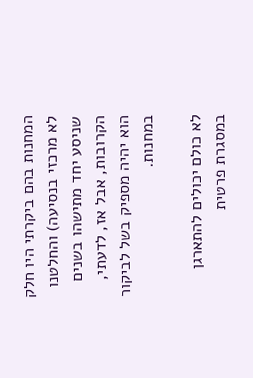המחנות בהם ביקרתי היו חלק לא מרכזי בנסיעה) והחלטנו שניסע יחד מתישהו בשנים הקרובות, אבל אז, לדעתי, הוא יהיה מספיק בשל לביקור במחנות.

לא כולם יכולים להתארגן במסגרת פרטית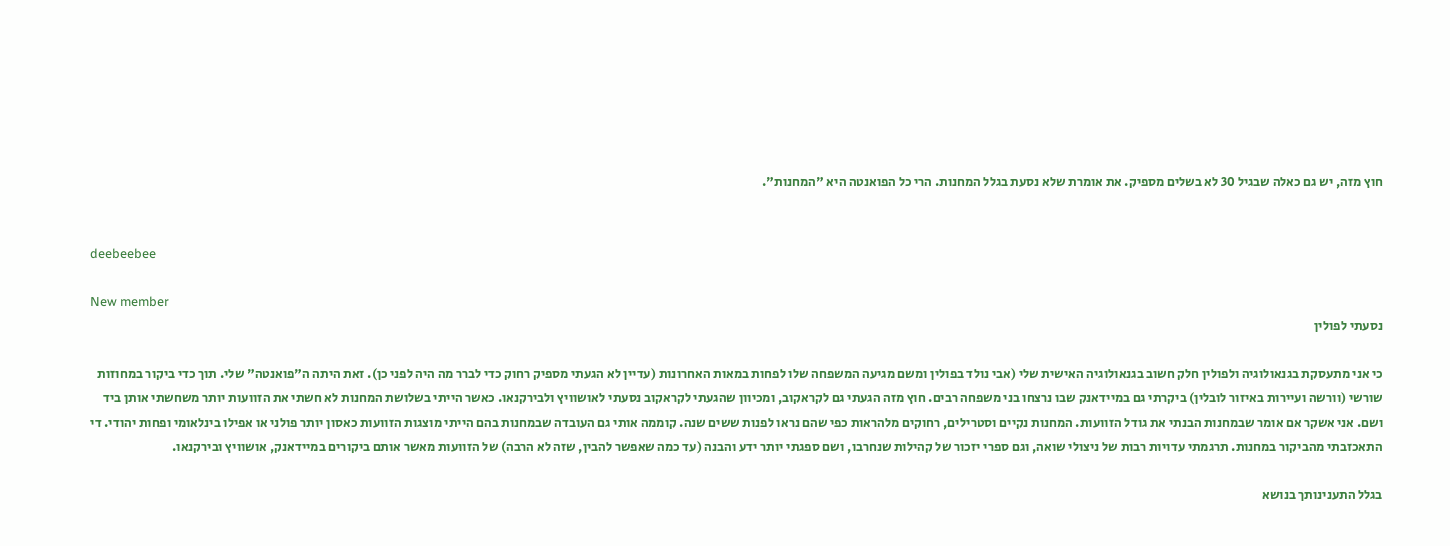חוץ מזה, יש גם כאלה שבגיל 30 לא בשלים מספיק. את אומרת שלא נסעת בגלל המחנות. הרי כל הפואנטה היא "המחנות".


deebeebee

New member
נסעתי לפולין

כי אני מתעסקת בגנאולוגיה ולפולין חלק חשוב בגנאולוגיה האישית שלי (אבי נולד בפולין ומשם מגיעה המשפחה שלו לפחות במאות האחרונות (עדיין לא הגעתי מספיק רחוק כדי לברר מה היה לפני כן). זאת היתה ה"פואנטה" שלי. תוך כדי ביקור במחוזות שורשי (וורשה ועיירות באיזור לובלין) ביקרתי גם במיידאנק שבו נרצחו בני משפחה רבים. חוץ מזה הגעתי גם לקראקוב, ומכיוון שהגעתי לקראקוב נסעתי לאושוויץ ולבירקנאו. כאשר הייתי בשלושת המחנות לא חשתי את הזוועות יותר משחשתי אותן ביד ושם. אני אשקר אם אומר שבמחנות הבנתי את גודל הזוועות. המחנות נקיים וסטרילים, רחוקים מלהראות כפי שהם נראו לפנות ששים שנה. קוממה אותי גם העובדה שבמחנות בהם הייתי מוצגות הזוועות כאסון יותר פולני או אפילו בינלאומי ופחות יהודי. די התאכזבתי מהביקור במחנות. תרגמתי עדויות רבות של ניצולי שואה, וגם ספרי יזכור של קהילות שנחרבו, ושם ספגתי יותר ידע והבנה (עד כמה שאפשר להבין, שזה לא הרבה) של הזוועות מאשר אותם ביקורים במיידאנק, אושוויץ ובירקנאו.

בגלל התענינותך בנושא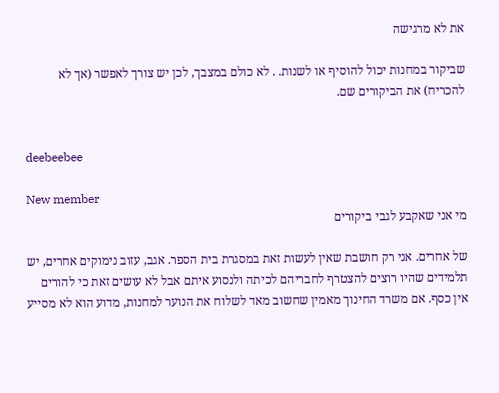את לא מרגישה

שביקור במחנות יכול להוסיף או לשנות. . לא כולם במצבך, לכן יש צורך לאפשר (אך לא להכריח) את הביקורים שם.


deebeebee

New member
מי אני שאקבע לגבי ביקורים

של אחרים. אני רק חושבת שאין לעשות זאת במסגרת בית הספר. אגב, עזוב נימוקים אחרים, יש תלמידים שהיו רוצים להצטרף לחבריהם לכיתה ולנסוע איתם אבל לא עושים זאת כי להורים אין כסף. אם משרד החינוך מאמין שחשוב מאד לשלוח את הנוער למחנות, מדוע הוא לא מסייע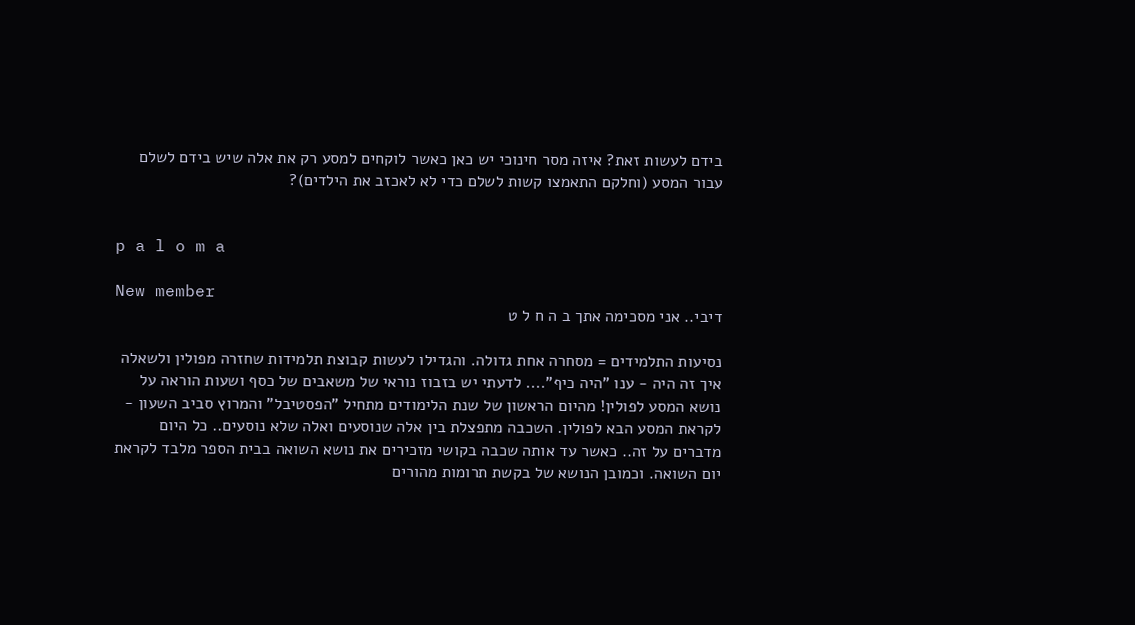בידם לעשות זאת? איזה מסר חינוכי יש כאן כאשר לוקחים למסע רק את אלה שיש בידם לשלם עבור המסע (וחלקם התאמצו קשות לשלם כדי לא לאכזב את הילדים)?


p a l o m a

New member
דיבי.. אני מסכימה אתך ב ה ח ל ט

נסיעות התלמידים = מסחרה אחת גדולה. והגדילו לעשות קבוצת תלמידות שחזרה מפולין ולשאלה איך זה היה - ענו "היה כיף".... לדעתי יש בזבוז נוראי של משאבים של כסף ושעות הוראה על נושא המסע לפולין! מהיום הראשון של שנת הלימודים מתחיל "הפסטיבל" והמרוץ סביב השעון - לקראת המסע הבא לפולין. השכבה מתפצלת בין אלה שנוסעים ואלה שלא נוסעים.. כל היום מדברים על זה.. כאשר עד אותה שכבה בקושי מזכירים את נושא השואה בבית הספר מלבד לקראת יום השואה. וכמובן הנושא של בקשת תרומות מהורים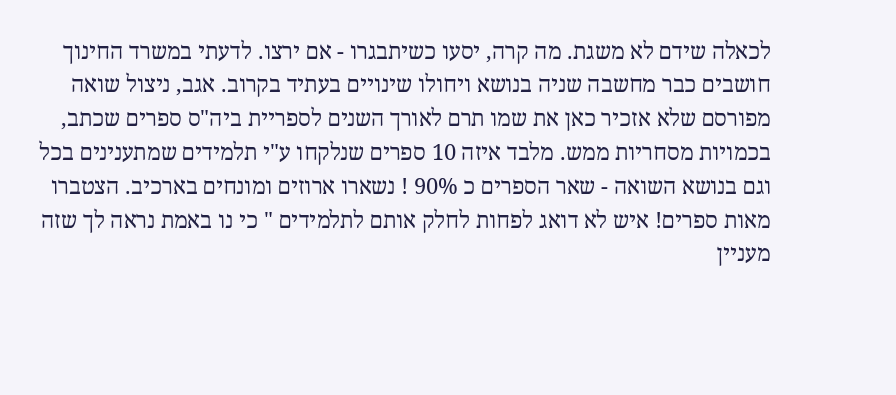לכאלה שידם לא משגת. מה קרה, יסעו כשיתבגרו - אם ירצו. לדעתי במשרד החינוך חושבים כבר מחשבה שניה בנושא ויחולו שינויים בעתיד בקרוב. אגב, ניצול שואה מפורסם שלא אזכיר כאן את שמו תרם לאורך השנים לספריית ביה"ס ספרים שכתב, בכמויות מסחריות ממש. מלבד איזה 10 ספרים שנלקחו ע"י תלמידים שמתענינים בכל וגם בנושא השואה - שאר הספרים כ 90% ! נשארו ארוזים ומונחים בארכיב. הצטברו מאות ספרים! איש לא דואג לפחות לחלק אותם לתלמידים " כי נו באמת נראה לך שזה מעניין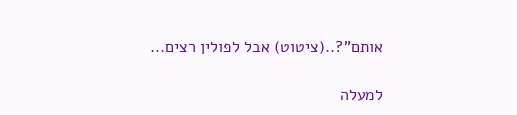אותם"?..(ציטוט) אבל לפולין רצים...

למעלה